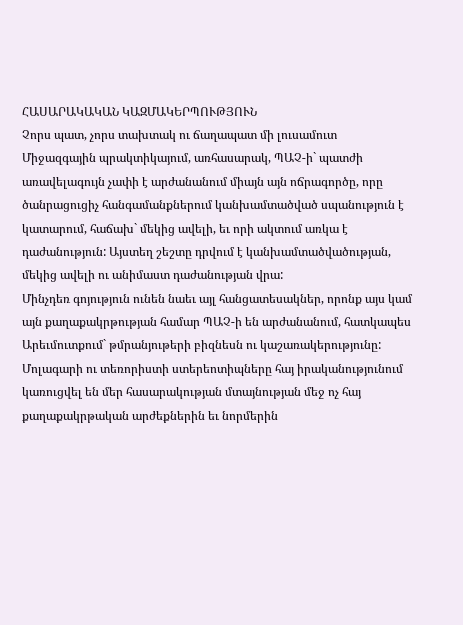ՀԱՍԱՐԱԿԱԿԱՆ ԿԱԶՄԱԿԵՐՊՈՒԹՅՈՒՆ
Չորս պատ, չորս տախտակ ու ճաղապատ մի լուսամուտ
Միջազգային պրակտիկայում, առհասարակ, ՊԱՉ-ի` պատժի առավելագույն չափի է արժանանում միայն այն ոճրագործը, որը ծանրացուցիչ հանգամանքներում կանխամտածված սպանություն է կատարում, հաճախ` մեկից ավելի, եւ որի ակտում առկա է դաժանություն: Այստեղ շեշտը դրվում է կանխամտածվածության, մեկից ավելի ու անիմաստ դաժանության վրա:
Մինչդեռ գոյություն ունեն նաեւ այլ հանցատեսակներ, որոնք այս կամ այն քաղաքակրթության համար ՊԱՉ-ի են արժանանում, հատկապես Արեւմուտքում` թմրանյութերի բիզնեսն ու կաշառակերությունը:
Մոլագարի ու տեռորիստի ստերեոտիպները հայ իրականությունում կառուցվել են մեր հասարակության մտայնության մեջ ոչ հայ քաղաքակրթական արժեքներին եւ նորմերին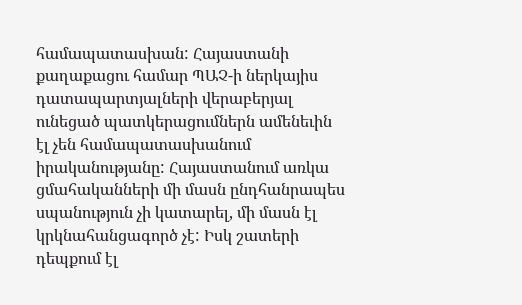համապատասխան: Հայաստանի քաղաքացու համար ՊԱՉ-ի ներկայիս դատապարտյալների վերաբերյալ ունեցած պատկերացումներն ամենեւին էլ չեն համապատասխանում իրականությանը: Հայաստանում առկա ցմահականների մի մասն ընդհանրապես սպանություն չի կատարել, մի մասն էլ կրկնահանցագործ չէ: Իսկ շատերի դեպքում էլ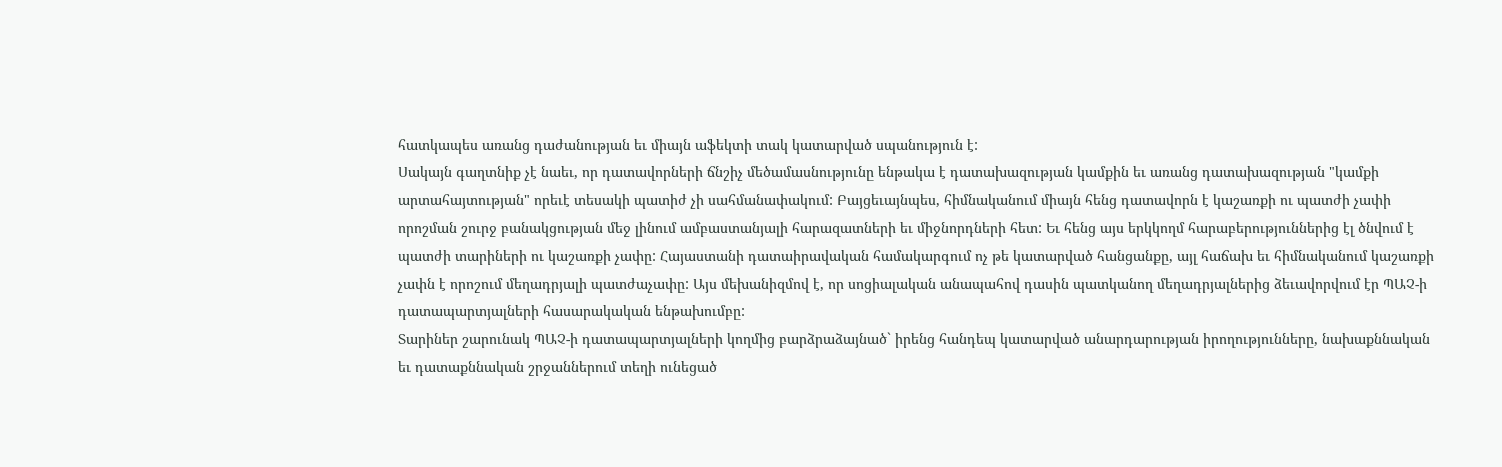հատկապես առանց դաժանության եւ միայն աֆեկտի տակ կատարված սպանություն է:
Սակայն գաղտնիք չէ նաեւ, որ դատավորների ճնշիչ մեծամասնությունը ենթակա է դատախազության կամքին եւ առանց դատախազության "կամքի արտահայտության" որեւէ տեսակի պատիժ չի սահմանափակում: Բայցեւայնպես, հիմնականում միայն հենց դատավորն է կաշառքի ու պատժի չափի որոշման շուրջ բանակցության մեջ լինում ամբաստանյալի հարազատների եւ միջնորդների հետ: Եւ հենց այս երկկողմ հարաբերություններից էլ ծնվում է պատժի տարիների ու կաշառքի չափը: Հայաստանի դատաիրավական համակարգում ոչ թե կատարված հանցանքը, այլ հաճախ եւ հիմնականում կաշառքի չափն է որոշում մեղադրյալի պատժաչափը: Այս մեխանիզմով է, որ սոցիալական անապահով դասին պատկանող մեղադրյալներից ձեւավորվում էր ՊԱՉ-ի դատապարտյալների հասարակական ենթախումբը:
Տարիներ շարունակ ՊԱՉ-ի դատապարտյալների կողմից բարձրաձայնած` իրենց հանդեպ կատարված անարդարության իրողությունները, նախաքննական եւ դատաքննական շրջաններում տեղի ունեցած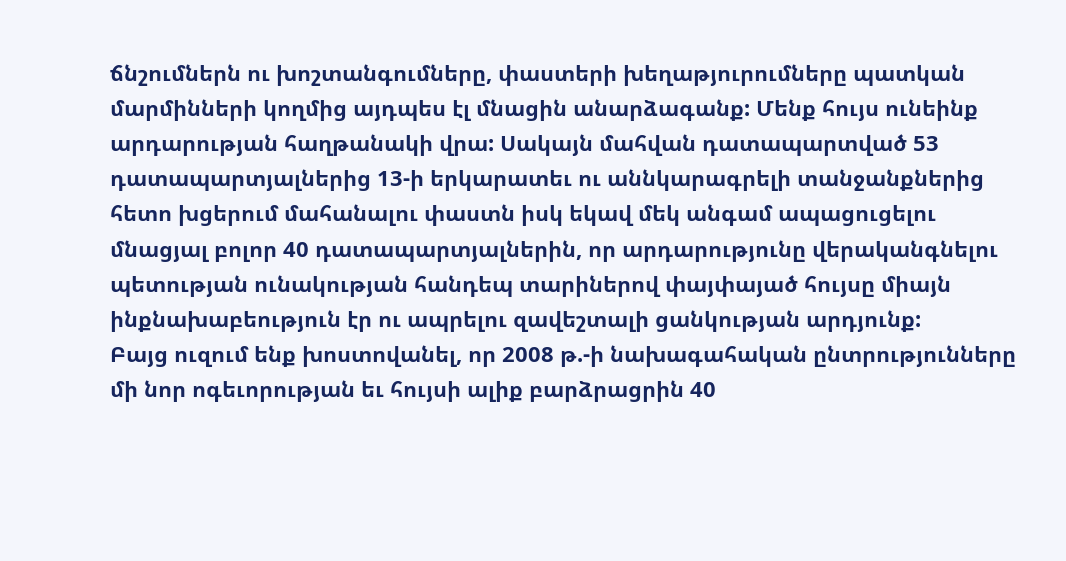ճնշումներն ու խոշտանգումները, փաստերի խեղաթյուրումները պատկան մարմինների կողմից այդպես էլ մնացին անարձագանք: Մենք հույս ունեինք արդարության հաղթանակի վրա: Սակայն մահվան դատապարտված 53 դատապարտյալներից 13-ի երկարատեւ ու աննկարագրելի տանջանքներից հետո խցերում մահանալու փաստն իսկ եկավ մեկ անգամ ապացուցելու մնացյալ բոլոր 40 դատապարտյալներին, որ արդարությունը վերականգնելու պետության ունակության հանդեպ տարիներով փայփայած հույսը միայն ինքնախաբեություն էր ու ապրելու զավեշտալի ցանկության արդյունք:
Բայց ուզում ենք խոստովանել, որ 2008 թ.-ի նախագահական ընտրությունները մի նոր ոգեւորության եւ հույսի ալիք բարձրացրին 40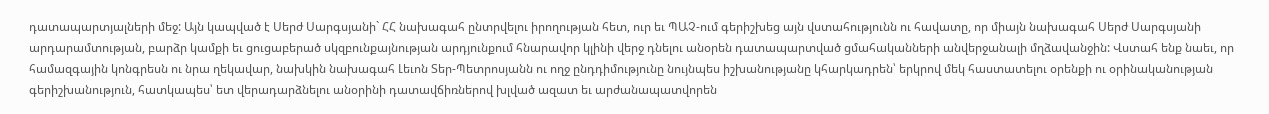դատապարտյալների մեջ: Այն կապված է Սերժ Սարգսյանի` ՀՀ նախագահ ընտրվելու իրողության հետ, ուր եւ ՊԱՉ-ում գերիշխեց այն վստահությունն ու հավատը, որ միայն նախագահ Սերժ Սարգսյանի արդարամտության, բարձր կամքի եւ ցուցաբերած սկզբունքայնության արդյունքում հնարավոր կլինի վերջ դնելու անօրեն դատապարտված ցմահականների անվերջանալի մղձավանջին: Վստահ ենք նաեւ, որ համազգային կոնգրեսն ու նրա ղեկավար, նախկին նախագահ Լեւոն Տեր-Պետրոսյանն ու ողջ ընդդիմությունը նույնպես իշխանությանը կհարկադրեն՝ երկրով մեկ հաստատելու օրենքի ու օրինականության գերիշխանություն, հատկապես՝ ետ վերադարձնելու անօրինի դատավճիռներով խլված ազատ եւ արժանապատվորեն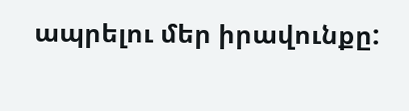ապրելու մեր իրավունքը: